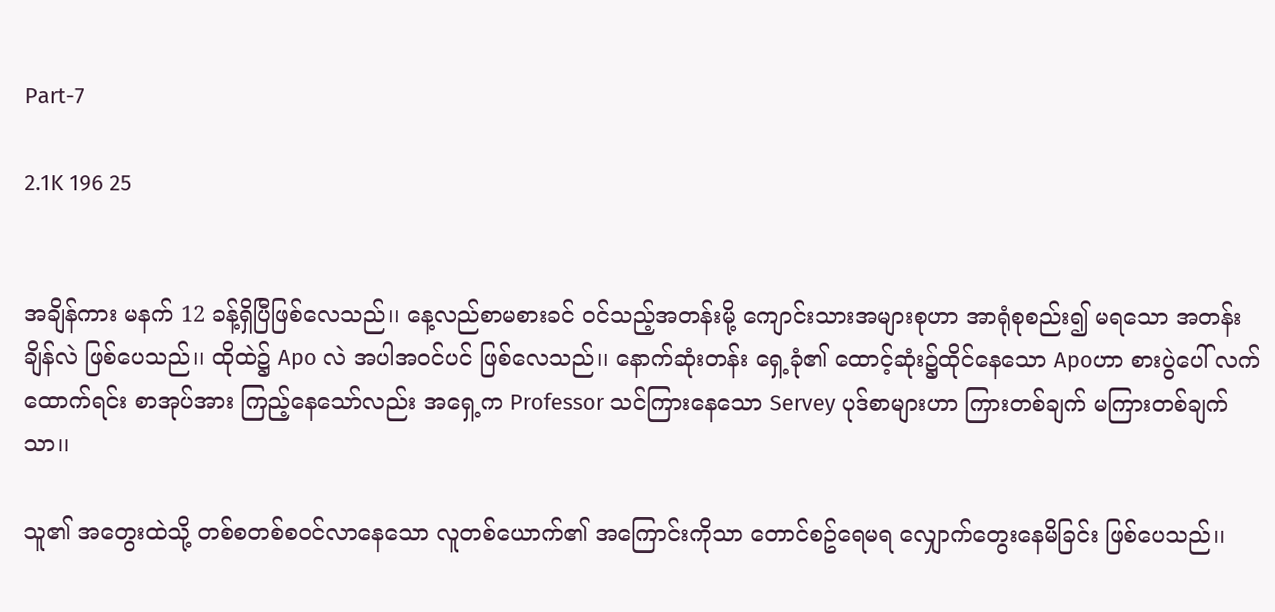Part-7

2.1K 196 25


အချိန်ကား မနက် 12 ခန့်ရှိပြီဖြစ်လေသည်၊၊ နေ့လည်စာမစားခင် ဝင်သည့်အတန်းမို့ ကျောင်းသားအများစုဟာ အာရုံစုစည်း၍ မရသော အတန်းချိန်လဲ ဖြစ်ပေသည်၊၊ ထိုထဲ၌ Apo လဲ အပါအဝင်ပင် ဖြစ်လေသည်၊၊ နောက်ဆုံးတန်း ရှေ့ခုံ၏ ထောင့်ဆုံး၌ထိုင်နေသော Apoဟာ စားပွဲပေါ် လက်ထောက်ရင်း စာအုပ်အား ကြည့်နေသော်လည်း အရှေ့က Professor သင်ကြားနေသော Servey ပုဒ်စာများဟာ ကြားတစ်ချက် မကြားတစ်ချက်သာ၊၊

သူ၏ အတွေးထဲသို့ တစ်စတစ်စဝင်လာနေသော လူတစ်ယောက်၏ အကြောင်းကိုသာ တောင်စဥ်ရေမရ လျှောက်တွေးနေမိခြင်း ဖြစ်ပေသည်၊၊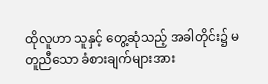ထိုလူဟာ သူနှင့် တွေ့ဆုံသည့် အခါတိုင်း၌ မတူညီသော ခံစားချက်များအား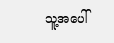သူ့အပေါ်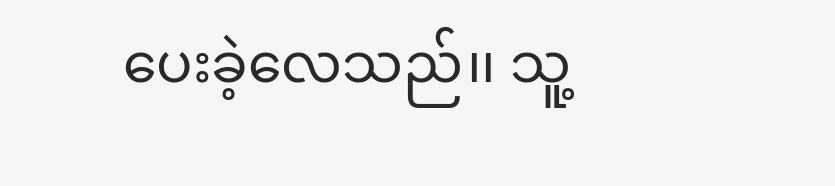ပေးခဲ့လေသည်၊၊ သူ့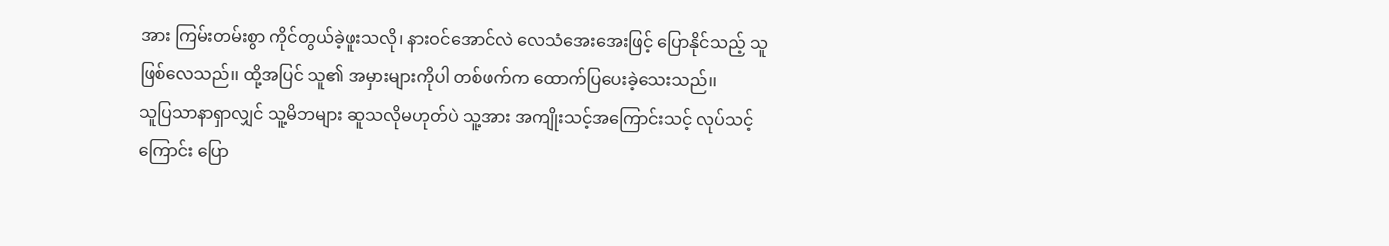အား ကြမ်းတမ်းစွာ ကိုင်တွယ်ခဲ့ဖူးသလို၊ နားဝင်အောင်လဲ လေသံအေးအေးဖြင့် ပြောနိုင်သည့် သူဖြစ်လေသည်၊၊ ထို့အပြင် သူ၏ အမှားများကိုပါ တစ်ဖက်က ထောက်ပြပေးခဲ့သေးသည်၊၊
သူပြသာနာရှာလျှင် သူ့မိဘများ ဆူသလိုမဟုတ်ပဲ သူ့အား အကျိုးသင့်အကြောင်းသင့် လုပ်သင့်ကြောင်း ပြော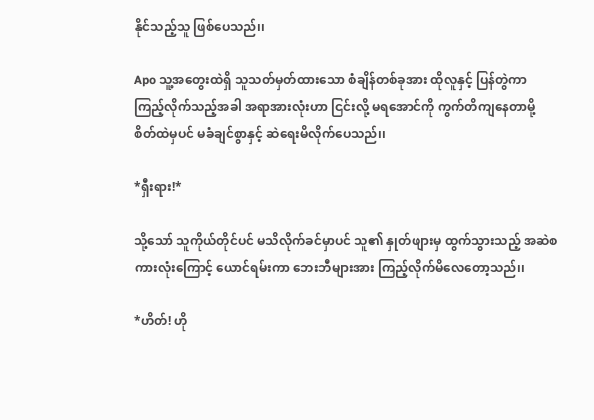နိုင်သည့်သူ ဖြစ်ပေသည်၊၊

Apo သူ့အတွေးထဲရှိ သူသတ်မှတ်ထားသော စံချိန်တစ်ခုအား ထိုလူနှင့် ပြန်တွဲကာ ကြည့်လိုက်သည့်အခါ အရာအားလုံးဟာ ငြင်းလို့ မရအောင်ကို ကွက်တိကျနေတာမို့ စိတ်ထဲမှပင် မခံချင်စွာနှင့် ဆဲရေးမိလိုက်ပေသည်၊၊

*ရှီးရား!*

သို့သော် သူကိုယ်တိုင်ပင် မသိလိုက်ခင်မှာပင် သူ၏ နှုတ်ဖျားမှ ထွက်သွားသည့် အဆဲစကားလုံးကြောင့် ယောင်ရမ်းကာ ဘေးဘီများအား ကြည့်လိုက်မိလေတော့သည်၊၊

*ဟိတ်! ဟို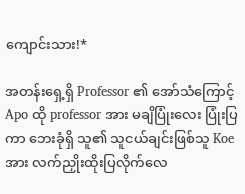ကျောင်းသား!*

အတန်းရှေ့ရှိ Professor ၏ အော်သံကြောင့် Apo ထို professor အား မချိပြုံးလေး ပြုံးပြကာ ဘေးခုံရှိ သူ၏ သူငယ်ချင်းဖြစ်သူ Koe အား လက်ညှိုးထိုးပြလိုက်လေ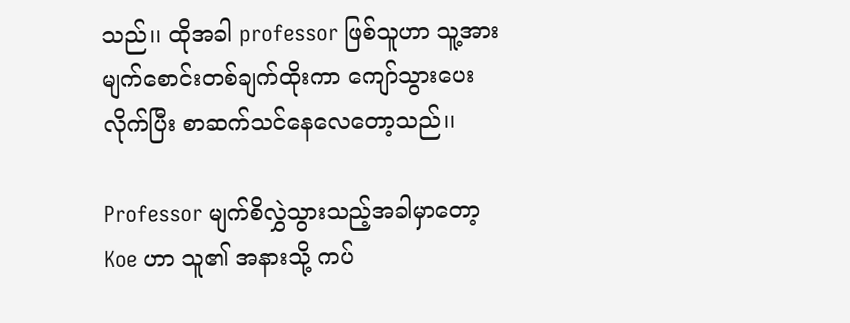သည်၊၊ ထိုအခါ professor ဖြစ်သူဟာ သူ့အား မျက်စောင်းတစ်ချက်ထိုးကာ ကျော်သွားပေးလိုက်ပြီး စာဆက်သင်နေလေတော့သည်၊၊

Professor မျက်စိလွှဲသွားသည့်အခါမှာတော့ Koe ဟာ သူ၏ အနားသို့ ကပ်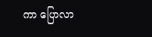ကာ ပြောလာ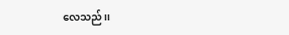လေသည်၊၊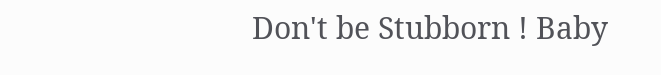Don't be Stubborn ! Baby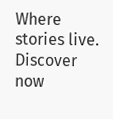Where stories live. Discover now